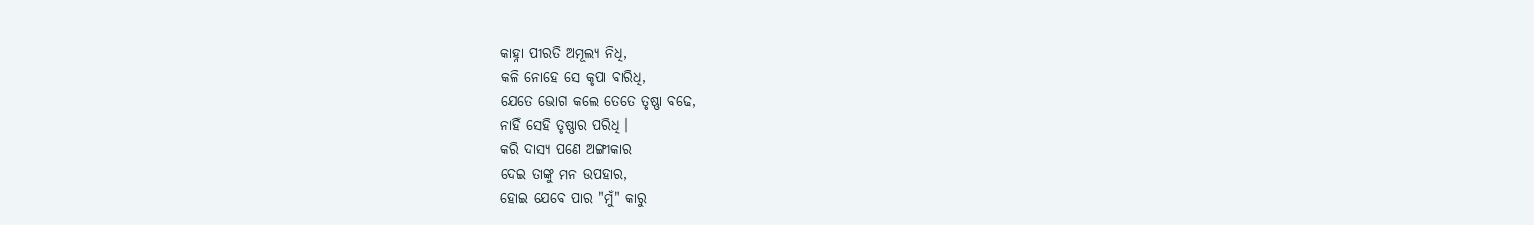କାହ୍ନା ପୀରତି ଅମୂଲ୍ୟ ନିଧି,
କଳି ନୋହେ ସେ କୃପା ବାରିଧି,
ଯେତେ ଭୋଗ କଲେ ତେତେ ତୃଷ୍ଣା ବଢେ,
ନାହିଁ ସେହି ତୃଷ୍ଣାର ପରିଧି ।
କରି ଦାସ୍ୟ ପଣେ ଅଙ୍ଗୀକାର
ଦେଇ ତାଙ୍କୁ ମନ ଉପହାର,
ହୋଇ ଯେବେ ପାର "ମୁଁ" କାରୁ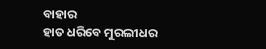ବାହାର
ହାତ ଧରିବେ ମୁରଲୀଧର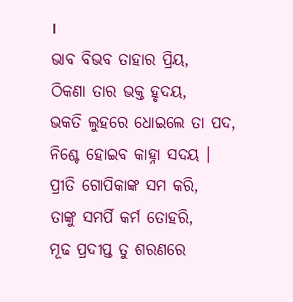।
ଭାବ ବିଭବ ତାହାର ପ୍ରିୟ,
ଠିକଣା ତାର ଭକ୍ତ ହୃଦୟ,
ଭକତି ଲୁହରେ ଧୋଇଲେ ତା ପଦ,
ନିଶ୍ଚେ ହୋଇବ କାହ୍ନା ସଦୟ ।
ପ୍ରୀତି ଗୋପିକାଙ୍କ ସମ କରି,
ତାଙ୍କୁ ସମର୍ପି କର୍ମ ତୋହରି,
ମୂଢ ପ୍ରଦୀପ୍ତ ତୁ ଶରଣରେ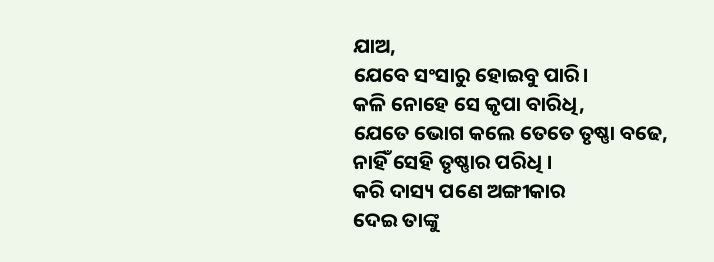ଯାଅ,
ଯେବେ ସଂସାରୁ ହୋଇବୁ ପାରି।
କଳି ନୋହେ ସେ କୃପା ବାରିଧି,
ଯେତେ ଭୋଗ କଲେ ତେତେ ତୃଷ୍ଣା ବଢେ,
ନାହିଁ ସେହି ତୃଷ୍ଣାର ପରିଧି ।
କରି ଦାସ୍ୟ ପଣେ ଅଙ୍ଗୀକାର
ଦେଇ ତାଙ୍କୁ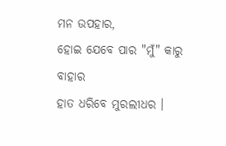ମନ ଉପହାର,
ହୋଇ ଯେବେ ପାର "ମୁଁ" କାରୁ ବାହାର
ହାତ ଧରିବେ ମୁରଲୀଧର ।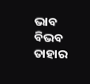ଭାବ ବିଭବ ତାହାର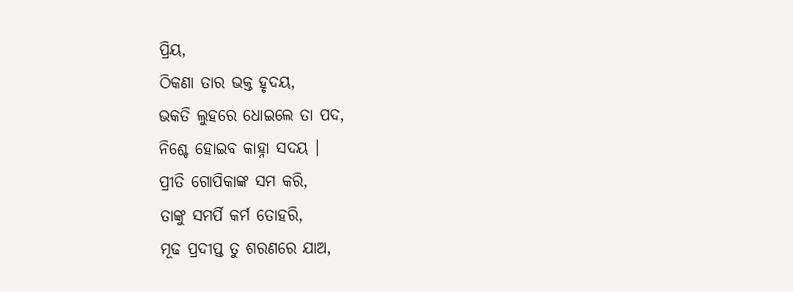ପ୍ରିୟ,
ଠିକଣା ତାର ଭକ୍ତ ହୃଦୟ,
ଭକତି ଲୁହରେ ଧୋଇଲେ ତା ପଦ,
ନିଶ୍ଚେ ହୋଇବ କାହ୍ନା ସଦୟ ।
ପ୍ରୀତି ଗୋପିକାଙ୍କ ସମ କରି,
ତାଙ୍କୁ ସମର୍ପି କର୍ମ ତୋହରି,
ମୂଢ ପ୍ରଦୀପ୍ତ ତୁ ଶରଣରେ ଯାଅ,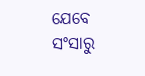ଯେବେ ସଂସାରୁ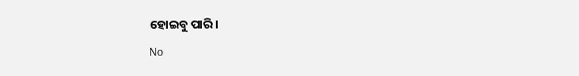ହୋଇବୁ ପାରି।
No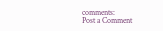comments:
Post a Comment